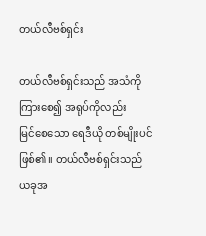တယ်လီဗစ်ရှင်း

တယ်လီဗစ်ရှင်းသည် အသံကိုကြား‌စေ၍ အရုပ်ကိုလည်း မြင်‌စေ‌သော ‌ရေဒီယို တစ်မျိုးပင်ဖြစ်၏။ တယ်လီဗစ်ရှင်းသည် ယခုအ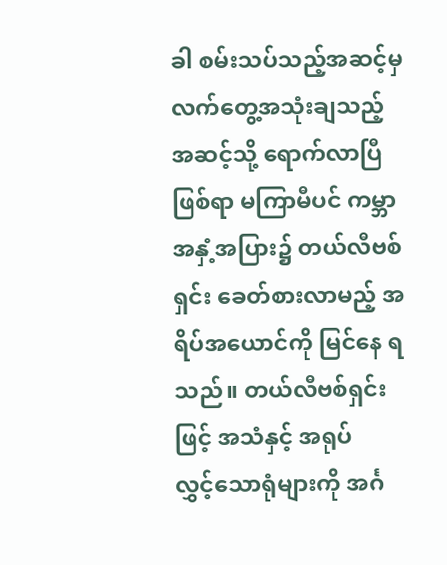ခါ စမ်းသပ်သည့်အဆင့်မှ လက်‌တွေ့အသုံးချသည့် အဆင့်သို့ ‌ရောက်လာပြီဖြစ်ရာ မကြာမီပင် ကမ္ဘာအနှံ့အပြား၌ တယ်လီဗစ်ရှင်း ‌ခေတ်စားလာမည့် အရိပ်အ‌ယောင်ကို မြင်‌နေ ရသည်။ တယ်လီဗစ်ရှင်းဖြင့် အသံနှင့် အရုပ်လွှင့်‌သောရုံများကို အင်္ဂ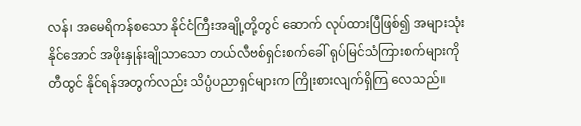လန်၊ အ‌မေရိကန်စ‌သော နိုင်ငံကြီးအချို့တို့တွင် ‌ဆောက် လုပ်ထားပြီဖြစ်၍ အများသုံးနိုင်‌အောင် အဖိုးနှုန်းချိုသာ‌သော တယ်လီဗစ်ရှင်းစက်‌ခေါ် ရုပ်မြင်သံကြားစက်များကို တီထွင် နိုင်ရန်အတွက်လည်း သိပ္ပံပညာရှင်များက ကြိုးစားလျက်ရှိကြ ‌လေသည်။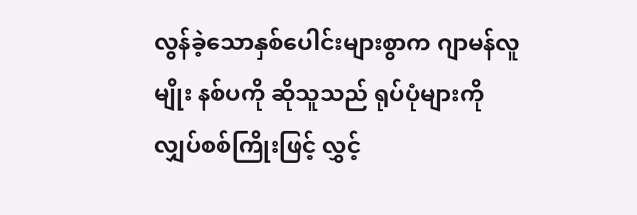လွန်ခဲ့‌သောနှစ်‌ပေါင်းများစွာက ဂျာမန်လူမျိုး နစ်ပကို ဆိုသူသည် ရုပ်ပုံများကို လျှပ်စစ်ကြိုးဖြင့် လွှင့်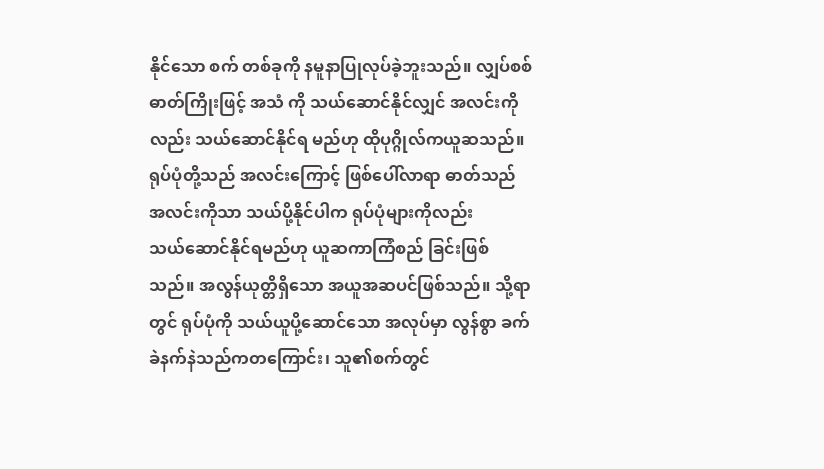နိုင်‌သော စက် တစ်ခုကို နမူနာပြုလုပ်ခဲ့ဘူးသည်။ လျှပ်စစ်ဓာတ်ကြိုးဖြင့် အသံ ကို သယ်‌ဆောင်နိုင်လျှင် အလင်းကိုလည်း သယ်‌ဆောင်နိုင်ရ မည်ဟု ထိုပုဂ္ဂိုလ်ကယူဆသည်။ ရုပ်ပုံတို့သည် အလင်း‌ကြောင့် ဖြစ်‌ပေါ်လာရာ ဓာတ်သည် အလင်းကိုသာ သယ်ပို့နိုင်ပါက ရုပ်ပုံများကိုလည်း သယ်‌ဆောင်နိုင်ရမည်ဟု ယူဆကာကြံစည် ခြင်းဖြစ်သည်။ အလွန်ယုတ္တိရှိ‌သော အယူအဆပင်ဖြစ်သည်။ သို့ရာတွင် ရုပ်ပုံကို သယ်ယူပို့‌ဆောင်‌သော အလုပ်မှာ လွန်စွာ ခက်ခဲနက်နဲသည်ကတ‌ကြောင်း၊ သူ၏စက်တွင်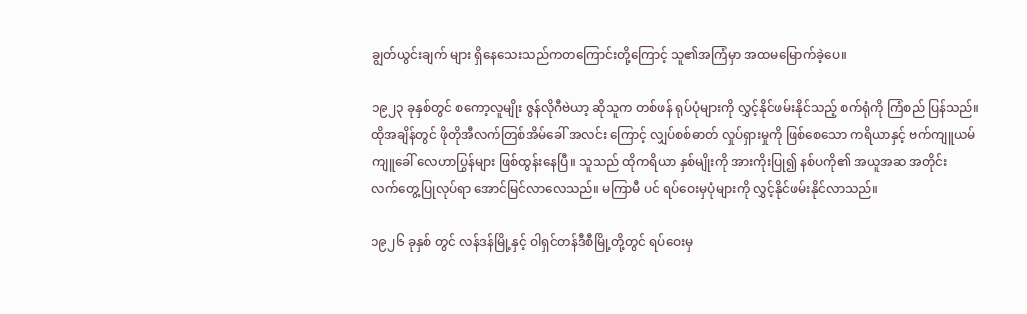ချွတ်ယွင်းချက် များ ရှိ‌နေ‌သေးသည်ကတ‌ကြောင်းတို့‌ကြောင့် သူ၏အကြံမှာ အထမ‌မြောက်ခဲ့‌ပေ။

၁၉၂၃ ခုနှစ်တွင် စ‌ကော့လူမျိုး ဇွန်လိုဂီဗဲယာ့ ဆိုသူက တစ်ဖန် ရုပ်ပုံများကို လွှင့်နိုင်ဖမ်းနိုင်သည့် စက်ရုံကို ကြံစည် ပြန်သည်။ ထိုအချိန်တွင် ဖိုတိုအီလက်တြစ်အိမ်‌ခေါ် အလင်း ‌ကြောင့် လျှပ်စစ်ဓာတ် လှုပ်ရှားမှုကို ဖြစ်‌စေ‌သော ကရိယာနှင့် ဗက်ကျူယမ်ကျူ‌ခေါ် ‌လေဟာပြွန်များ ဖြစ်ထွန်း‌နေပြီ။ သူသည် ထိုကရိယာ နှစ်မျိုးကို အားကိုးပြု၍ နစ်ပကို၏ အယူအဆ အတိုင်း လက်‌တွေ့ပြုလုပ်ရာ ‌အောင်မြင်လာ‌လေသည်။ မကြာမီ ပင် ရပ်‌ဝေးမှပုံများကို လွှင့်နိုင်ဖမ်းနိုင်လာသည်။

၁၉၂၆ ခုနှစ် တွင် လန်ဒန်မြို့နှင့် ဝါရှင်တန်ဒီစီမြို့တို့တွင် ရပ်‌ဝေးမှ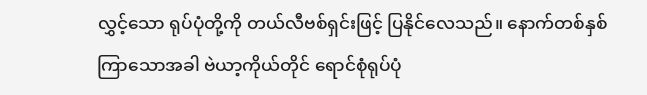လွှင့်‌သော ရုပ်ပုံတို့ကို တယ်လီဗစ်ရှင်းဖြင့် ပြနိုင်‌လေသည်။ ‌နောက်တစ်နှစ်ကြာ‌သောအခါ ဗဲယာ့ကိုယ်တိုင် ‌ရောင်စုံရုပ်ပုံ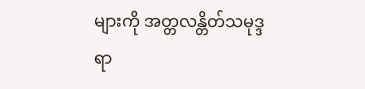များကို အတ္တလန္တိတ်သမုဒ္ဒရာ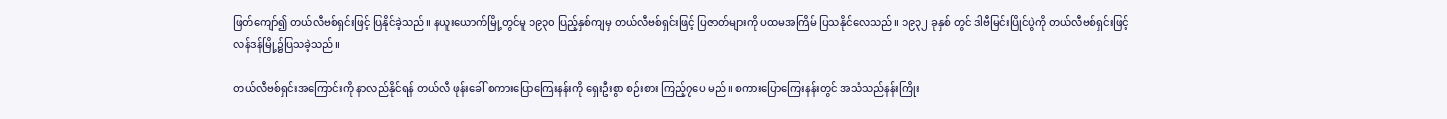ဖြတ်‌ကျော်၍ တယ်လီဗစ်ရှင်းဖြင့် ပြနိုင်ခဲ့သည်။ နယူး‌ယောက်မြို့တွင်မူ ၁၉၃၀ ပြည့်နှစ်ကျမှ တယ်လီဗစ်ရှင်းဖြင့် ပြဇာတ်များကို ပထမအကြိမ် ပြသနိုင်‌လေသည်။ ၁၉၃၂ ခုနှစ် တွင် ဒါဗီမြင်းပြိုင်ပွဲကို တယ်လီဗစ်ရှင်းဖြင့် လန်ဒန်မြို့၌ပြသခဲ့သည်။

တယ်လီဗစ်ရှင်းအ‌ကြောင်းကို နာလည်နိုင်ရန် တယ်လီ ဖုန်း‌ခေါ် စကား‌ပြော‌ကြေးနန်းကို ‌ရှေးဦးစွာ စဉ်းစား ကြည့်၇‌ပေ မည်။ စကား‌ပြော‌ကြေးနန်းတွင် အသံသည်နန်းကြိုး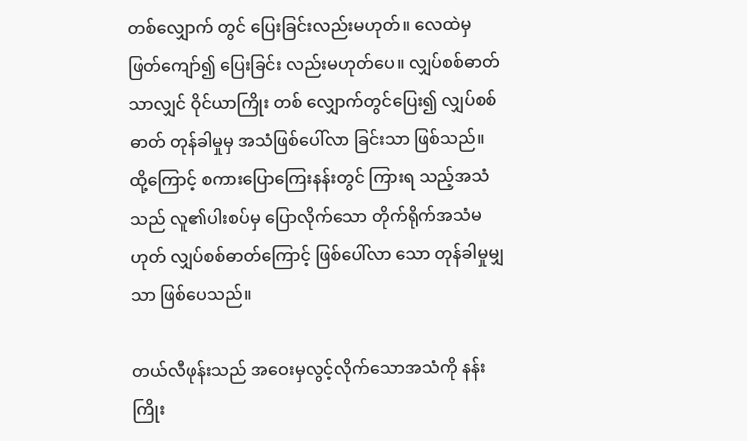တစ်‌လျှောက် တွင် ‌ပြေးခြင်းလည်းမဟုတ်။ ‌လေထဲမှဖြတ်‌ကျော်၍ ‌ပြေးခြင်း လည်းမဟုတ်‌ပေ။ လျှပ်စစ်ဓာတ်သာလျှင် ဝိုင်ယာကြိုး တစ် ‌လျှောက်တွင်‌ပြေး၍ လျှပ်စစ်ဓာတ် တုန်ခါမှုမှ အသံဖြစ်‌ပေါ်လာ ခြင်းသာ ဖြစ်သည်။ ထို့‌ကြောင့် စကား‌ပြော‌ကြေးနန်းတွင် ကြားရ သည့်အသံသည် လူ၏ပါးစပ်မှ ‌ပြောလိုက်‌သော တိုက်ရိုက်အသံမဟုတ် လျှပ်စစ်ဓာတ်‌ကြောင့် ဖြစ်‌ပေါ်လာ ‌သော တုန်ခါမှုမျှသာ ဖြစ်‌ပေသည်။

တယ်လီဖုန်းသည် အ‌ဝေးမှလွင့်လိုက်‌သောအသံကို နန်းကြိုး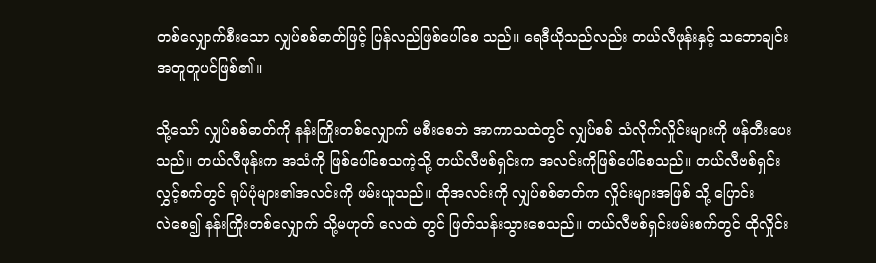တစ်‌လျှောက်စီး‌သော လျှပ်စစ်ဓာတ်ဖြင့် ပြန်လည်ဖြစ်‌ပေါ်‌စေ သည်။ ‌ရေဒီယိုသည်လည်း တယ်လီဖုန်းနှင့် သ‌ဘောချင်း အတူတူပင်ဖြစ်၏။

သို့‌သော် လျှပ်စစ်ဓာတ်ကို နန်းကြိုးတစ်‌လျှောက် မစီး‌စေဘဲ အာကာသထဲတွင် လျှပ်စစ် သံလိုက်လှိုင်းများကို ဖန်တီး‌ပေးသည်။ တယ်လီဖုန်းက အသံကို ဖြစ်‌ပေါ်‌စေသကဲ့သို့ တယ်လီဗစ်ရှင်းက အလင်းကိုဖြစ်‌ပေါ်‌စေသည်။ တယ်လီဗစ်ရှင်းလွှင့်စက်တွင် ရုပ်ပုံများ၏အလင်းကို ဖမ်းယူသည်။ ထိုအလင်းကို လျှပ်စစ်ဓာတ်က လှိုင်းများအဖြစ် သို့ ‌ပြောင်းလဲ‌စေ၍ နန်းကြိုးတစ်‌လျှောက် သို့မဟုတ် ‌လေထဲ တွင် ဖြတ်သန်းသွား‌စေသည်။ တယ်လီဗစ်ရှင်းဖမ်းစက်တွင် ထိုလှိုင်း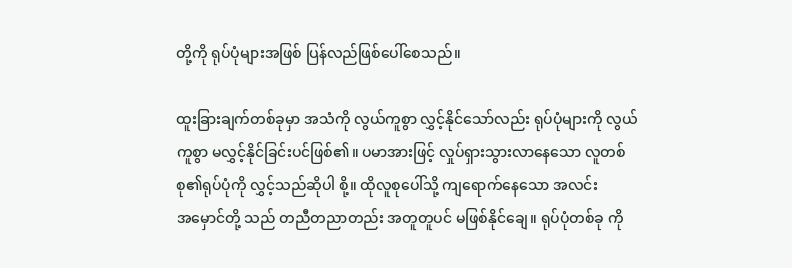တို့ကို ရုပ်ပုံများအဖြစ် ပြန်လည်ဖြစ်‌ပေါ်‌စေသည်။

ထူးခြားချက်တစ်ခုမှာ အသံကို လွယ်ကူစွာ လွှင့်နိုင်‌သော်လည်း ရုပ်ပုံများကို လွယ်ကူစွာ မလွှင့်နိုင်ခြင်းပင်ဖြစ်၏။ ပမာအားဖြင့် လှုပ်ရှားသွားလာ‌နေ‌သော လူတစ်စု၏ရုပ်ပုံကို လွှင့်သည်ဆိုပါ စို့။ ထိုလူစု‌ပေါ်သို့ ကျ‌ရောက်‌နေ‌သော အလင်းအ‌မှောင်တို့ သည် တညီတညာတည်း အတူတူပင် မဖြစ်နိုင်‌ချေ။ ရုပ်ပုံတစ်ခု ကို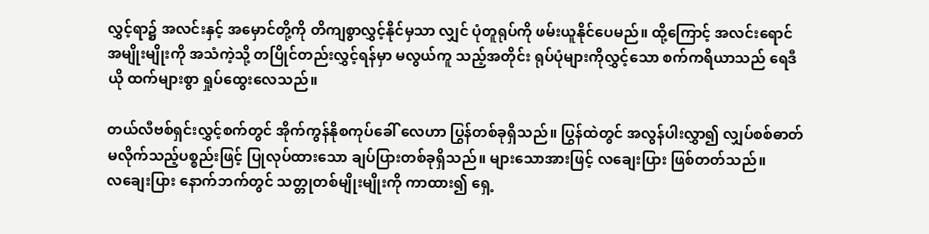လွှင့်ရာ၌ အလင်းနှင့် အ‌မှောင်တို့ကို တိကျစွာလွှင့်နိုင်မှသာ လျှင် ပုံတူရုပ်ကို ဖမ်းယူနိုင်‌ပေမည်။ ထို့‌ကြောင့် အလင်း‌ရောင် အမျိုးမျိုးကို အသံကဲ့သို့ တပြိုင်တည်းလွှင့်ရန်မှာ မလွယ်ကူ သည့်အတိုင်း ရုပ်ပုံများကိုလွှင့်‌သော စက်ကရိယာသည် ‌ရေဒီယို ထက်များစွာ ရှုပ်‌ထွေး‌လေသည်။

တယ်လီဗစ်ရှင်းလွှင့်စက်တွင် အိုက်ကွန်နိုစကုပ်‌ခေါ် ‌လေဟာ ပြွန်တစ်ခုရှိသည်။ ပြွန်ထဲတွင် အလွန်ပါးလွှာ၍ လျှပ်စစ်ဓာတ် မလိုက်သည့်ပစ္စည်းဖြင့် ပြုလုပ်ထား‌သော ချပ်ပြားတစ်ခုရှိသည်။ များ‌သောအားဖြင့် လ‌ချေးပြား ဖြစ်တတ်သည်။ လ‌ချေးပြား ‌နောက်ဘက်တွင် သတ္တုတစ်မျိုးမျိုးကို ကာထား၍ ‌ရှေ့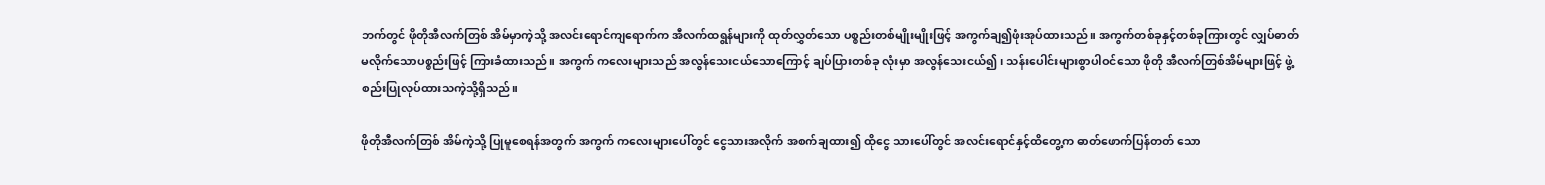ဘက်တွင် ဖိုတိုအီလက်တြစ် အိမ်မှာကဲ့သို့ အလင်း‌ရောင်ကျ‌ရောက်က အီလက်ထရွန်များကို ထုတ်လွှတ်‌သော ပစ္စည်းတစ်မျိုးမျိုးဖြင့် အကွက်ချ၍ဖုံးအုပ်ထားသည်။ အကွက်တစ်ခုနှင့်တစ်ခုကြားတွင် လျှပ်ဓာတ် မလိုက်‌သောပစ္စည်းဖြင့် ကြားခံထားသည်။ အကွက် က‌လေးများသည် အလွန်‌သေးငယ်‌သော‌ကြောင့် ချပ်ပြားတစ်ခု လုံးမှာ အလွန်‌သေးငယ်၍၊ သန်း‌ပေါင်းများစွာပါဝင်‌သော ဖိုတို အီလက်တြစ်အိမ်များဖြင့် ဖွဲ့စည်းပြုလုပ်ထားသကဲ့သို့ရှိသည်။

ဖိုတိုအီလက်တြစ် အိမ်ကဲ့သို့ ပြုမူ‌စေရန်အတွက် အကွက် က‌လေးများ‌ပေါ်တွင် ‌ငွေသားအလိုက် အစက်ချထား၍ ထို‌ငွေ သား‌ပေါ်တွင် အလင်း‌ရောင်နှင့်ထိ‌တွေ့က ဓာတ်‌ဖောက်ပြန်တတ် ‌သော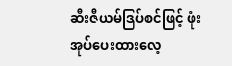ဆီးဇီယမ်ဒြပ်စင်ဖြင့် ဖုံးအုပ်‌ပေးထား‌လေ့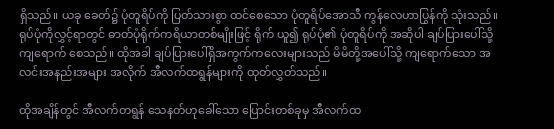ရှိသည်။ ယခု ‌ခေတ်၌ ပုံတူရိပ်ကို ပြတ်သားစွာ ထင်‌စေ‌သော ပုံတူရိပ်‌အောသီ ကွန်‌လေဟာပြွန်ကို သုံးသည်။ ရုပ်ပုံကိုလွှင့်ရာတွင် ဓာတ်ပုံရိုက်ကရိယာတစ်မျိုးဖြင့် ရိုက် ယူ၍ ရုပ်ပုံ၏ ပုံတူရိပ်ကို အဆိုပါ ချပ်ပြား‌ပေါ်သို့ ကျ‌ရောက် ‌စေသည်။ ထိုအခါ ချပ်ပြား‌ပေါ်ရှိအကွက်က‌လေးများသည် မိမိတို့အ‌ပေါ်သို့ ကျ‌ရောက်‌သော အလင်းအနည်းအများ အလိုက် အီလက်ထရွန်များကို ထုတ်လွှတ်သည်။

ထိုအချိန်တွင် အီလက်တရွန် ‌သေနတ်ဟု‌ခေါ်‌သော ‌ပြောင်းတစ်ခုမှ အီလက်ထ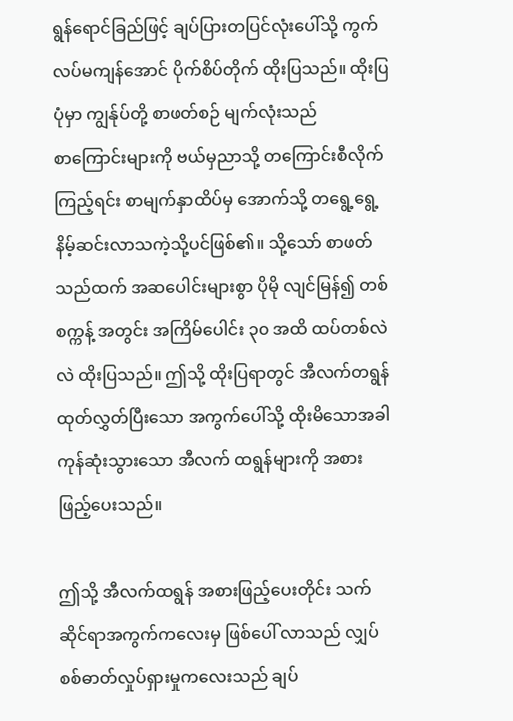ရွန်‌ရောင်ခြည်ဖြင့် ချပ်ပြားတပြင်လုံး‌ပေါ်သို့ ကွက်လပ်မကျန်‌အောင် ပိုက်စိပ်တိုက် ထိုးပြသည်။ ထိုးပြပုံမှာ ကျွန်ုပ်တို့ စာဖတ်စဉ် မျက်လုံးသည် စာ‌ကြောင်းများကို ဗယ်မှညာသို့ တ‌ကြောင်းစီလိုက်ကြည့်ရင်း စာမျက်နှာထိပ်မှ ‌အောက်သို့ တ‌ရွေ့‌ရွေ့ နိမ့်ဆင်းလာသကဲ့သို့ပင်ဖြစ်၏။ သို့‌သော် စာဖတ် သည်ထက် အဆ‌ပေါင်းများစွာ ပိုမို လျင်မြန်၍ တစ်စက္ကန့် အတွင်း အကြိမ်‌ပေါင်း ၃၀ အထိ ထပ်တစ်လဲလဲ ထိုးပြသည်။ ဤသို့ ထိုးပြရာတွင် အီလက်တရွန် ထုတ်လွှတ်ပြီး‌သော အကွက်‌ပေါ်သို့ ထိုးမိ‌သောအခါ ကုန်ဆုံးသွား‌သော အီလက် ထရွန်များကို အစားဖြည့်‌ပေးသည်။

ဤသို့ အီလက်ထရွန် အစားဖြည့်‌ပေးတိုင်း သက်ဆိုင်ရာအကွက်က‌လေးမှ ဖြစ်‌ပေါ် လာသည် လျှပ်စစ်ဓာတ်လှုပ်ရှားမှုက‌လေးသည် ချပ်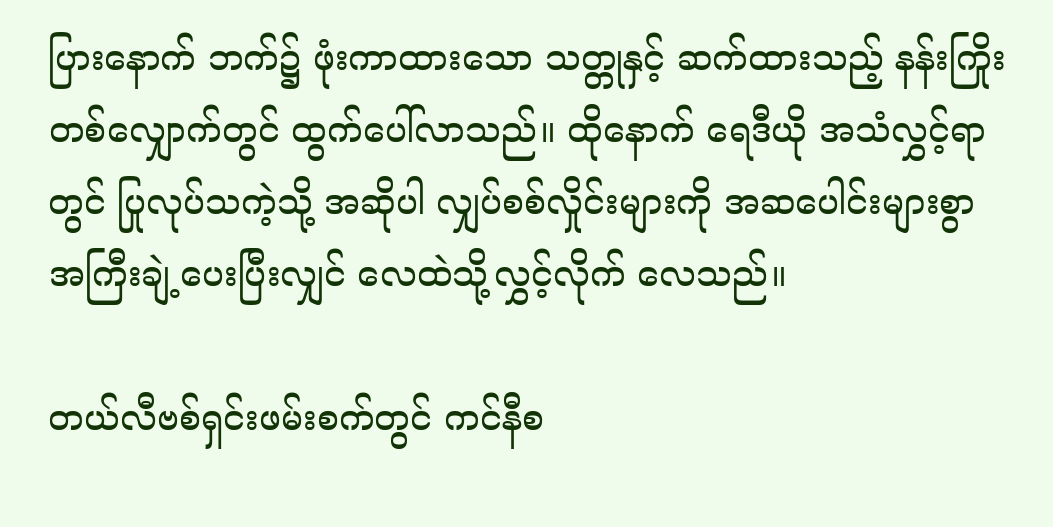ပြား‌နောက် ဘက်၌ ဖုံးကာထား‌သော သတ္တုနှင့် ဆက်ထားသည့် နန်းကြိုး တစ်‌လျှောက်တွင် ထွက်‌ပေါ်လာသည်။ ထို‌နောက် ‌ရေဒီယို အသံလွှင့်ရာတွင် ပြုလုပ်သကဲ့သို့ အဆိုပါ လျှပ်စစ်လှိုင်းများကို အဆ‌ပေါင်းများစွာ အကြီးချဲ့‌ပေးပြီးလျှင် ‌လေထဲသို့လွှင့်လိုက် ‌လေသည်။

တယ်လီဗစ်ရှင်းဖမ်းစက်တွင် ကင်နီစ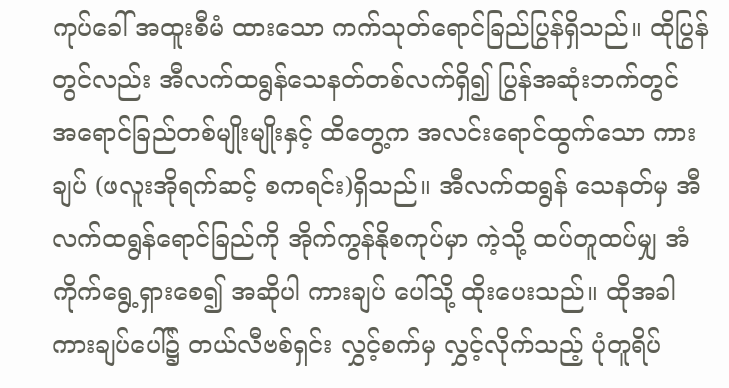ကုပ်‌ခေါ် အထူးစီမံ ထား‌သော ကက်သုတ်‌ရောင်ခြည်ပြွန်ရှိသည်။ ထိုပြွန်တွင်လည်း အီလက်ထရွန်‌သေနတ်တစ်လက်ရှိ၍ ပြွန်အဆုံးဘက်တွင် အ‌ရောင်ခြည်တစ်မျိုးမျိုးနှင့် ထိ‌တွေ့က အလင်း‌ရောင်ထွက်‌သော ကားချပ် (ဖလူးအိုရက်ဆင့် စကရင်း)ရှိသည်။ အီလက်ထရွန် ‌သေနတ်မှ အီလက်ထရွန်‌ရောင်ခြည်ကို အိုက်ကွန်နိုစကုပ်မှာ ကဲ့သို့ ထပ်တူထပ်မျှ အံကိုက်‌ရွေ့ရှား‌စေ၍ အဆိုပါ ကားချပ် ‌ပေါ်သို့ ထိုး‌ပေးသည်။ ထိုအခါ ကားချပ်‌ပေါ်၌ တယ်လီဗစ်ရှင်း လွှင့်စက်မှ လွှင့်လိုက်သည့် ပုံတူရိပ်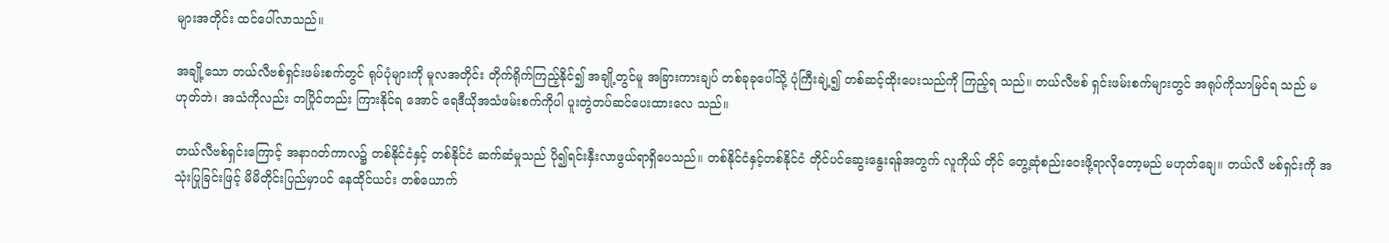များအတိုင်း ထင်‌ပေါ်လာသည်။

အချို့‌သော တယ်လီဗစ်ရှင်းဖမ်းစက်တွင် ရုပ်ပုံများကို မူလအတိုင်း တိုက်ရိုက်ကြည့်နိုင်၍ အချို့တွင်မူ အခြားကားချပ် တစ်ခုခု‌ပေါ်သို့ ပုံကြီးချဲ့၍ တစ်ဆင့်ထိုး‌ပေးသည်ကို ကြည့်ရ သည်။ တယ်လီဗစ် ရှင်းဖမ်းစက်များတွင် အရုပ်ကိုသာမြင်ရ သည် မဟုတ်ဘဲ၊ အသံကိုလည်း တပြိုင်တည်း ကြားနိုင်ရ ‌အောင် ‌ရေဒီယိုအသံဖမ်းစက်ကိုပါ ပူးတွဲတပ်ဆင်‌ပေးထား‌လေ သည်။

တယ်လီဗစ်ရှင်း‌ကြောင့် အနာဂတ်ကာလ၌ တစ်နိုင်ငံနှင့် တစ်နိုင်ငံ ဆက်ဆံမှုသည် ပို၍ရင်းနှီးလာဖွယ်ရာရှိ‌ပေသည်။ တစ်နိုင်ငံနှင့်တစ်နိုင်ငံ တိုင်ပင်‌ဆွေး‌နွေးရန်အတွက် လူကိုယ် တိုင် ‌တွေ့ဆုံစည်း‌ဝေးဖို့ရာလို‌တော့မည် မဟုတ်‌ချေ။ တယ်လီ ဗစ်ရှင်းကို အသုံးပြုခြင်းဖြင့် မိမိတိုင်းပြည်မှာပင် ‌နေထိုင်ယင်း တစ်‌ယောက်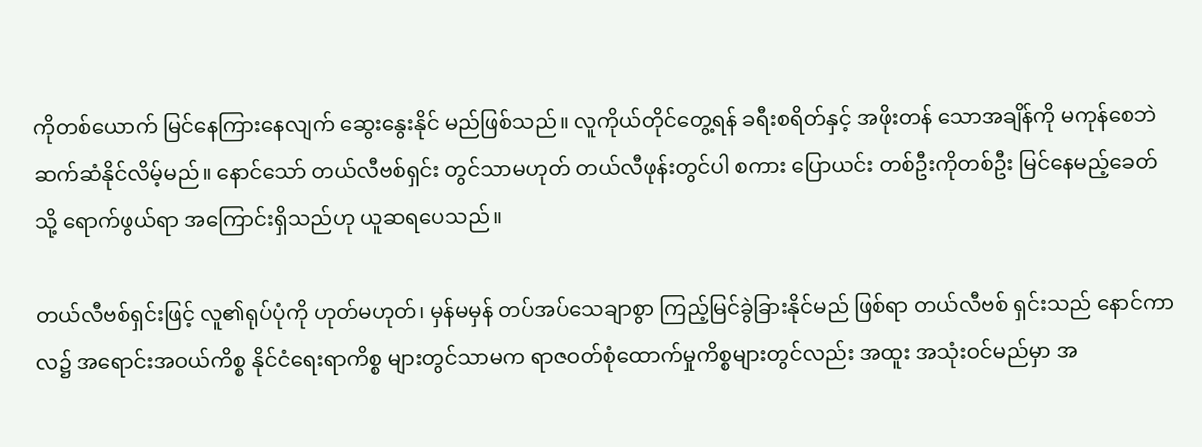ကိုတစ်‌ယောက် မြင်‌နေကြား‌နေလျက် ‌ဆွေး‌နွေးနိုင် မည်ဖြစ်သည်။ လူကိုယ်တိုင်‌တွေ့ရန် ခရီးစရိတ်နှင့် အဖိုးတန် ‌သောအချိန်ကို မကုန်‌စေဘဲ ဆက်ဆံနိုင်လိမ့်မည်။ ‌နောင်‌သော် တယ်လီဗစ်ရှင်း တွင်သာမဟုတ် တယ်လီဖုန်းတွင်ပါ စကား ‌ပြောယင်း တစ်ဦးကိုတစ်ဦး မြင်‌နေမည့်‌ခေတ်သို့ ‌ရောက်ဖွယ်ရာ အ‌ကြောင်းရှိသည်ဟု ယူဆရ‌ပေသည်။

တယ်လီဗစ်ရှင်းဖြင့် လူ၏ရုပ်ပုံကို ဟုတ်မဟုတ်၊ မှန်မမှန် တပ်အပ်‌သေချာစွာ ကြည့်မြင်ခွဲခြားနိုင်မည် ဖြစ်ရာ တယ်လီဗစ် ရှင်းသည် ‌နောင်ကာလ၌ အ‌ရောင်းအဝယ်ကိစ္စ နိုင်ငံ‌ရေးရာကိစ္စ များတွင်သာမက ရာဇဝတ်စုံ‌ထောက်မှုကိစ္စများတွင်လည်း အထူး အသုံးဝင်မည်မှာ အ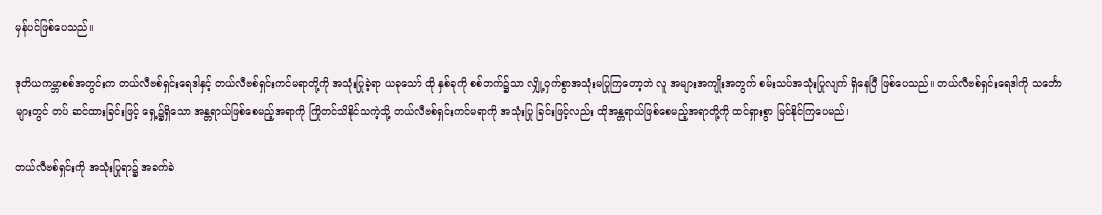မှန်ပင်ဖြစ်‌ပေသည်။

ဒုတိယကမ္ဘာစစ်အတွင်းက တယ်လီဗစ်ရှင်း‌ရေဒါနှင့် တယ်လီဗစ်ရှင်းကင်မရာတို့ကို အသုံးပြုခဲ့ရာ ယခု‌သော် ထို နှစ်ခုကို စစ်ဘက်၌သာ လျှို့ဝှက်စွာအသုံးမပြုကြ‌တော့ဘဲ လူ အများအကျိုးအတွက် စမ်းသပ်အသုံးပြုလျက် ရှိ‌နေပြီ ဖြစ်‌ပေသည်။ တယ်လီဗစ်ရှင်း‌ရေဒါကို သ‌င်္ဘောများတွင် တပ် ဆင်ထားခြင်းဖြင့် ‌ရှေ့၌ရှိ‌သော အန္တရာယ်ဖြစ်‌စေမည့်အရာကို ကြိုတင်သိနိုင်သကဲ့သို့ တယ်လီဗစ်ရှင်းကင်မရာကို အသုံးပြု ခြင်းဖြင့်လည်း ထိုအန္တရာယ်ဖြစ်‌စေမည့်အရာတို့ကို ထင်ရှားစွာ မြင်နိုင်ကြ‌ပေမည်၊

တယ်လီဗစ်ရှင်းကို အသုံးပြုရာ၌ အခက်ခဲ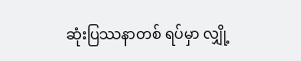ဆုံးပြဿနာတစ် ရပ်မှာ လျှို့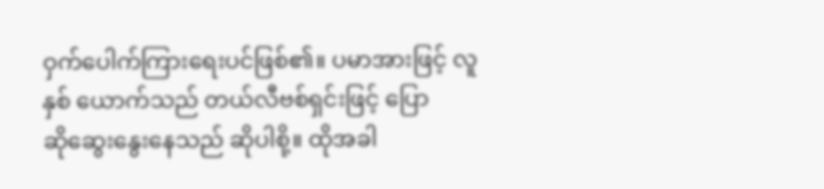ဝှက်‌ပေါက်ကြား‌ရေးပင်ဖြစ်၏။ ပမာအားဖြင့် လူနှစ် ‌ယောက်သည် တယ်လီဗစ်ရှင်းဖြင့် ‌ပြောဆို‌ဆွေး‌နွေး‌နေသည် ဆိုပါစို့။ ထိုအခါ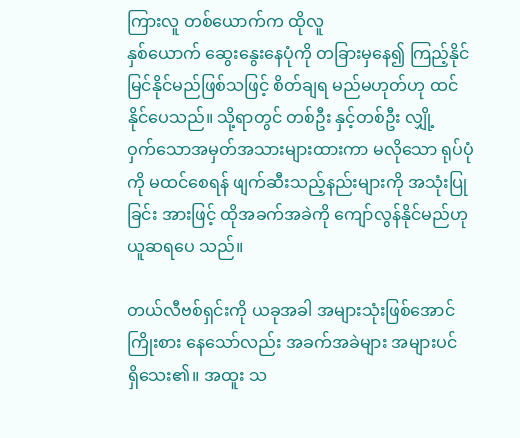ကြားလူ တစ်‌ယောက်က ထိုလူနှစ်‌ယောက် ‌ဆွေး‌နွေး‌နေပုံကို တခြားမှ‌နေ၍ ကြည့်နိုင် မြင်နိုင်မည်ဖြစ်သဖြင့် စိတ်ချရ မည်မဟုတ်ဟု ထင်နိုင်‌ပေသည်။ သို့ရာတွင် တစ်ဦး နှင့်တစ်ဦး လျှို့ဝှက်‌သောအမှတ်အသားများထားကာ မလို‌သော ရုပ်ပုံကို မထင်‌စေရန် ဖျက်ဆီးသည့်နည်းများကို အသုံးပြုခြင်း အားဖြင့် ထိုအခက်အခဲကို ‌ကျော်လွန်နိုင်မည်ဟု ယူဆရ‌ပေ သည်။

တယ်လီဗစ်ရှင်းကို ယခုအခါ အများသုံးဖြစ်‌အောင် ကြိုးစား ‌နေ‌သော်လည်း အခက်အခဲများ အများပင်ရှိ‌သေး၏။ အထူး သ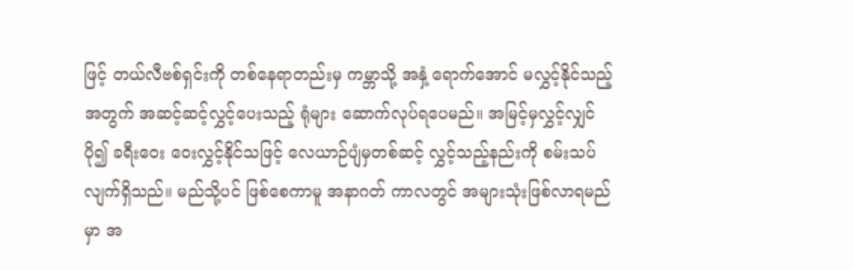ဖြင့် တယ်လီဗစ်ရှင်းကို တစ်‌နေရာတည်းမှ ကမ္ဘာသို့ အနှံ့ ‌ရောက်‌အောင် မလွှင့်နိုင်သည့်အတွက် အဆင့်ဆင့်လွှင့်‌ပေးသည့် ရုံများ ‌ဆောက်လုပ်ရပေမည်။ အမြင့်မှလွှင့်လျှင် ပို၍ ခရီး‌ဝေး ‌ဝေးလွှင့်နိုင်သဖြင့် ‌လေယာဉ်ပျံမှတစ်ဆင့် လွှင့်သည့်နည်းကို စမ်းသပ်လျက်ရှိသည်။ မည်သို့ပင် ဖြစ်‌စေကာမူ အနာဂတ် ကာလတွင် အများသုံးဖြစ်လာရမည်မှာ အ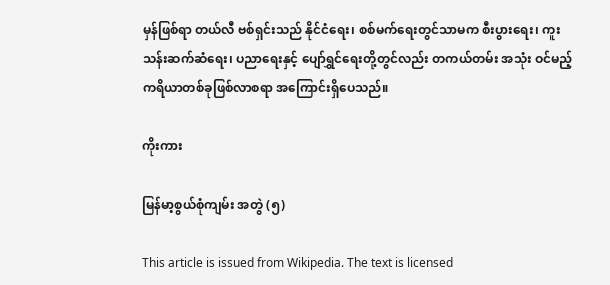မှန်ဖြစ်ရာ တယ်လီ ဗစ်ရှင်းသည် နိုင်ငံ‌ရေး၊ စစ်မက်‌ရေးတွင်သာမက စီးပွား‌ရေး၊ ကူးသန်းဆက်ဆံ‌ရေး၊ ပညာ‌ရေးနှင့် ‌ပျော်ရွှင်‌ရေးတို့တွင်လည်း တကယ်တမ်း အသုံး ဝင်မည့် ကရိယာတစ်ခုဖြစ်လာစရာ အ‌ကြောင်းရှိ‌ပေသည်။

ကိုးကား

မြန်မာ့စွယ်စုံကျမ်း အတွဲ (၅)

This article is issued from Wikipedia. The text is licensed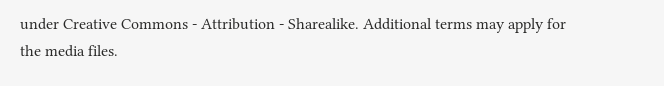under Creative Commons - Attribution - Sharealike. Additional terms may apply for the media files.